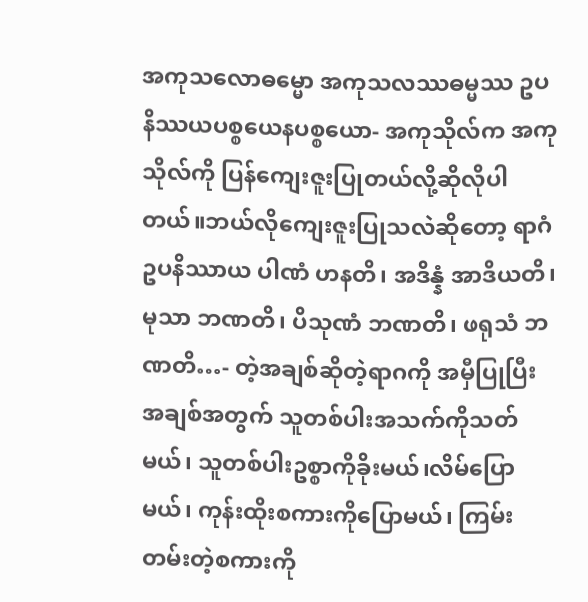အကုသလောဓမ္မော အကုသလဿဓမ္မဿ ဥပနိဿယပစ္စယေနပစ္စယော- အကုသိုလ်က အကုသိုလ်ကို ပြန်ကျေးဇူးပြုတယ်လို့ဆိုလိုပါတယ်။ဘယ်လိုကျေးဇူးပြုသလဲဆိုတော့ ရာဂံ ဥပနိဿာယ ပါဏံ ဟနတိ၊ အဒိန္နံ အာဒိယတိ၊ မုသာ ဘဏတိ၊ ပိသုဏံ ဘဏတိ၊ ဖရုသံ ဘဏတိ…- တဲ့အချစ်ဆိုတဲ့ရာဂကို အမှီပြုပြီး အချစ်အတွက် သူတစ်ပါးအသက်ကိုသတ်မယ်၊ သူတစ်ပါးဥစ္စာကိုခိုးမယ်၊လိမ်ပြောမယ်၊ ကုန်းထိုးစကားကိုပြောမယ်၊ ကြမ်းတမ်းတဲ့စကားကို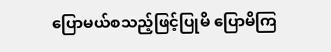ပြောမယ်စသည့်ဖြင့်ပြုမိ ပြောမိကြ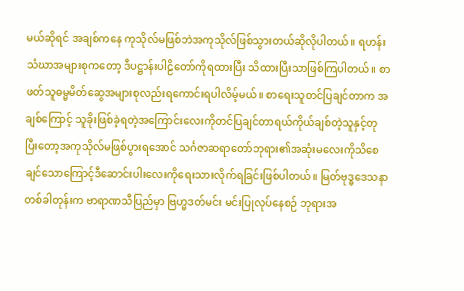မယ်ဆိုရင် အချစ်ကနေ ကုသိုလ်မဖြစ်ဘဲအကုသိုလ်ဖြစ်သွားတယ်ဆိုလိုပါတယ်။ ရဟန်းသံဃာအများစုကတော့ ဒီပဋ္ဌာန်းပါဠိတော်ကိုရထားပြီး သိထားပြီးသာဖြစ်ကြပါတယ်။ စာဖတ်သူဓမ္မမိတ်ဆွေအများစုလည်းရကောင်းရပါလိမ့်မယ်။ စာရေးသူတင်ပြချင်တာက အချစ်ကြောင့် သူခိုးဖြစ်ခဲ့ရတဲ့အကြောင်းလေးကိုတင်ပြချင်တာရယ်ကိုယ်ချစ်တဲ့သူနှင့်တုပြီးတော့အကုသိုလ်မဖြစ်ပွားရအောင် သင်္ဂဇာဆရာတော်ဘုရား၏အဆုံးမလေးကိုသိစေချင်သောကြောင့်ဒီဆောင်းပါးလေးကိုရေးသားလိုက်ရခြင်းဖြစ်ပါတယ်။ မြတ်ဗုဒ္ဓဒေသနာ တစ်ခါတုန်းက ဗာရာဏသီပြည်မှာ ဗြဟ္မဒတ်မင်း မင်းပြုလုပ်နေစဉ် ဘုရားအ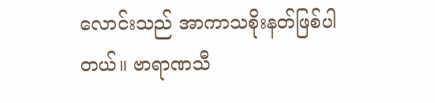လောင်းသည် အာကာသစိုးနတ်ဖြစ်ပါတယ်။ ဗာရာဏသီ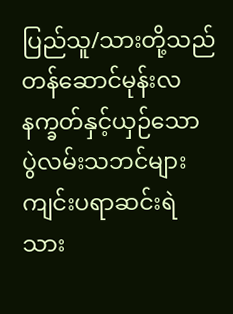ပြည်သူ/သားတို့သည် တန်ဆောင်မုန်းလနက္ခတ်နှင့်ယှဉ်သော ပွဲလမ်းသဘင်များ ကျင်းပရာဆင်းရဲသား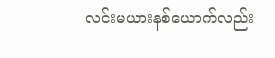လင်းမယားနစ်ယောက်လည်း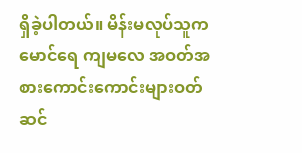ရှိခဲ့ပါတယ်။ မိန်းမလုပ်သူက မောင်ရေ ကျမလေ အဝတ်အစားကောင်းကောင်းများဝတ်ဆင်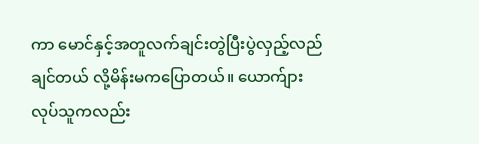ကာ မောင်နှင့်အတူလက်ချင်းတွဲပြီးပွဲလှည့်လည်ချင်တယ် လို့မိန်းမကပြောတယ်။ ယောက်ျားလုပ်သူကလည်း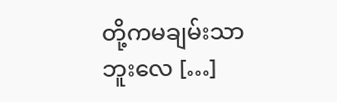တို့ကမချမ်းသာဘူးလေ […]